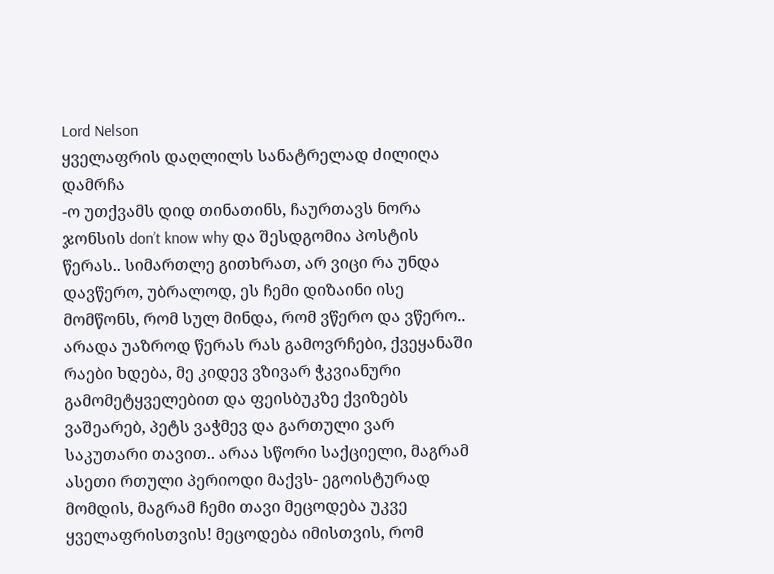Lord Nelson
ყველაფრის დაღლილს სანატრელად ძილიღა დამრჩა
-ო უთქვამს დიდ თინათინს, ჩაურთავს ნორა ჯონსის don’t know why და შესდგომია პოსტის წერას.. სიმართლე გითხრათ, არ ვიცი რა უნდა დავწერო, უბრალოდ, ეს ჩემი დიზაინი ისე მომწონს, რომ სულ მინდა, რომ ვწერო და ვწერო..
არადა უაზროდ წერას რას გამოვრჩები, ქვეყანაში რაები ხდება, მე კიდევ ვზივარ ჭკვიანური გამომეტყველებით და ფეისბუკზე ქვიზებს ვაშეარებ, პეტს ვაჭმევ და გართული ვარ საკუთარი თავით.. არაა სწორი საქციელი, მაგრამ ასეთი რთული პერიოდი მაქვს- ეგოისტურად მომდის, მაგრამ ჩემი თავი მეცოდება უკვე ყველაფრისთვის! მეცოდება იმისთვის, რომ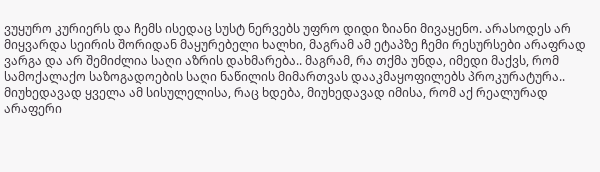ვუყურო კურიერს და ჩემს ისედაც სუსტ ნერვებს უფრო დიდი ზიანი მივაყენო. არასოდეს არ მიყვარდა სეირის შორიდან მაყურებელი ხალხი, მაგრამ ამ ეტაპზე ჩემი რესურსები არაფრად ვარგა და არ შემიძლია საღი აზრის დახმარება.. მაგრამ, რა თქმა უნდა, იმედი მაქვს, რომ სამოქალაქო საზოგადოების საღი ნაწილის მიმართვას დააკმაყოფილებს პროკურატურა..
მიუხედავად ყველა ამ სისულელისა, რაც ხდება, მიუხედავად იმისა, რომ აქ რეალურად არაფერი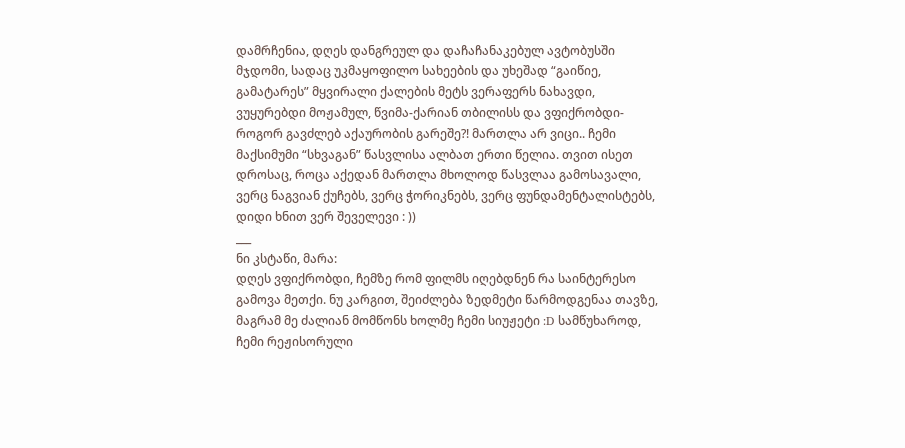დამრჩენია, დღეს დანგრეულ და დაჩაჩანაკებულ ავტობუსში მჯდომი, სადაც უკმაყოფილო სახეების და უხეშად “გაიწიე, გამატარეს” მყვირალი ქალების მეტს ვერაფერს ნახავდი, ვუყურებდი მოჟამულ, წვიმა-ქარიან თბილისს და ვფიქრობდი- როგორ გავძლებ აქაურობის გარეშე?! მართლა არ ვიცი.. ჩემი მაქსიმუმი “სხვაგან” წასვლისა ალბათ ერთი წელია. თვით ისეთ დროსაც, როცა აქედან მართლა მხოლოდ წასვლაა გამოსავალი, ვერც ნაგვიან ქუჩებს, ვერც ჭორიკნებს, ვერც ფუნდამენტალისტებს, დიდი ხნით ვერ შეველევი : ))
___
ნი კსტაწი, მარა:
დღეს ვფიქრობდი, ჩემზე რომ ფილმს იღებდნენ რა საინტერესო გამოვა მეთქი. ნუ კარგით, შეიძლება ზედმეტი წარმოდგენაა თავზე, მაგრამ მე ძალიან მომწონს ხოლმე ჩემი სიუჟეტი :D სამწუხაროდ, ჩემი რეჟისორული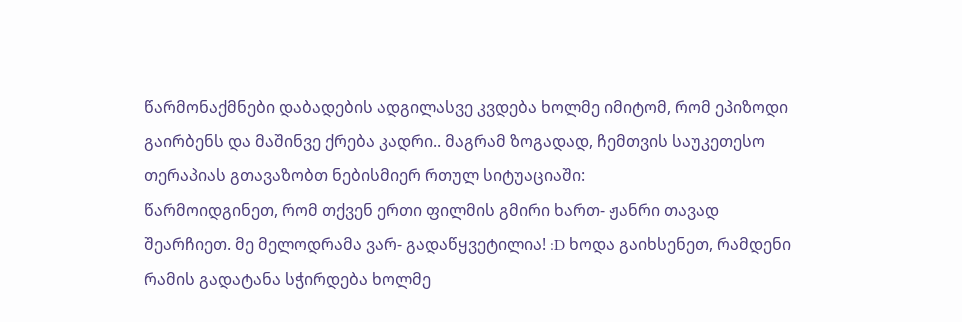წარმონაქმნები დაბადების ადგილასვე კვდება ხოლმე იმიტომ, რომ ეპიზოდი გაირბენს და მაშინვე ქრება კადრი.. მაგრამ ზოგადად, ჩემთვის საუკეთესო თერაპიას გთავაზობთ ნებისმიერ რთულ სიტუაციაში:
წარმოიდგინეთ, რომ თქვენ ერთი ფილმის გმირი ხართ- ჟანრი თავად შეარჩიეთ. მე მელოდრამა ვარ- გადაწყვეტილია! :D ხოდა გაიხსენეთ, რამდენი რამის გადატანა სჭირდება ხოლმე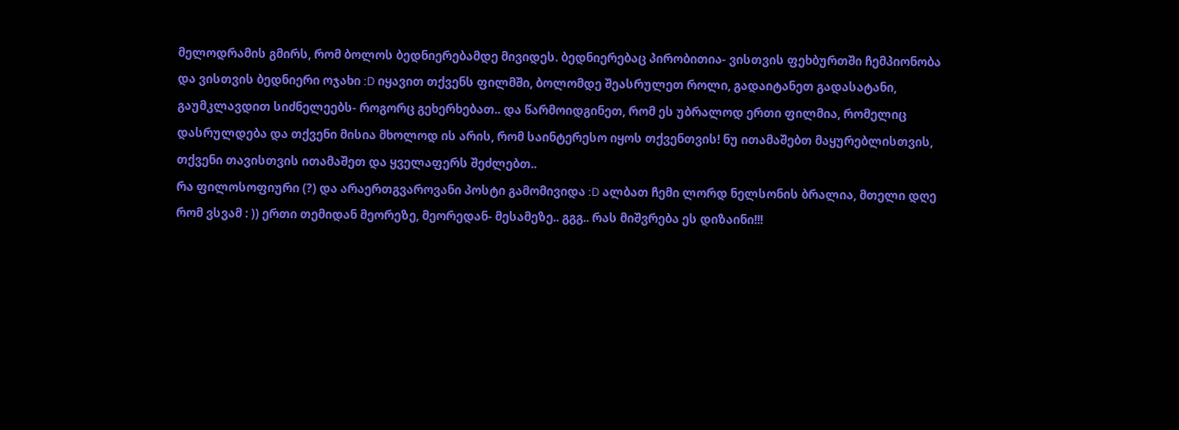მელოდრამის გმირს, რომ ბოლოს ბედნიერებამდე მივიდეს. ბედნიერებაც პირობითია- ვისთვის ფეხბურთში ჩემპიონობა და ვისთვის ბედნიერი ოჯახი :D იყავით თქვენს ფილმში, ბოლომდე შეასრულეთ როლი, გადაიტანეთ გადასატანი, გაუმკლავდით სიძნელეებს- როგორც გეხერხებათ.. და წარმოიდგინეთ, რომ ეს უბრალოდ ერთი ფილმია, რომელიც დასრულდება და თქვენი მისია მხოლოდ ის არის, რომ საინტერესო იყოს თქვენთვის! ნუ ითამაშებთ მაყურებლისთვის, თქვენი თავისთვის ითამაშეთ და ყველაფერს შეძლებთ..
რა ფილოსოფიური (?) და არაერთგვაროვანი პოსტი გამომივიდა :D ალბათ ჩემი ლორდ ნელსონის ბრალია, მთელი დღე რომ ვსვამ : )) ერთი თემიდან მეორეზე, მეორედან- მესამეზე.. გგგ.. რას მიშვრება ეს დიზაინი!!!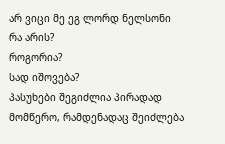არ ვიცი მე ეგ ლორდ ნელსონი
რა არის?
როგორია?
სად იშოვება?
პასუხები შეგიძლია პირადად მომწერო, რამდენადაც შეიძლება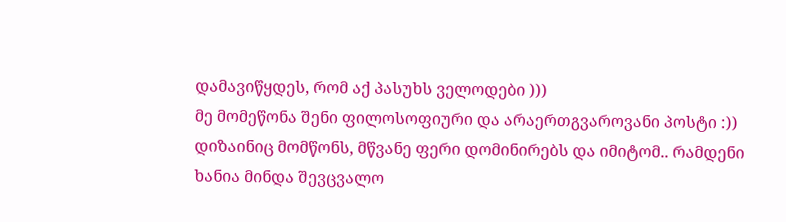დამავიწყდეს, რომ აქ პასუხს ველოდები )))
მე მომეწონა შენი ფილოსოფიური და არაერთგვაროვანი პოსტი :))
დიზაინიც მომწონს, მწვანე ფერი დომინირებს და იმიტომ.. რამდენი ხანია მინდა შევცვალო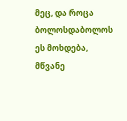მეც, და როცა ბოლოსდაბოლოს ეს მოხდება, მწვანე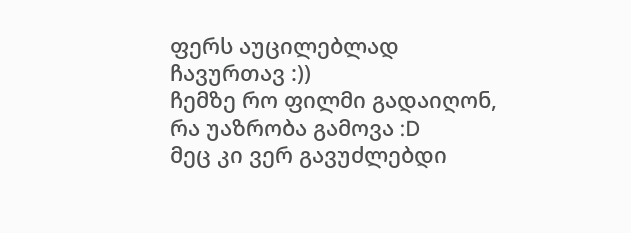ფერს აუცილებლად ჩავურთავ :))
ჩემზე რო ფილმი გადაიღონ, რა უაზრობა გამოვა :D
მეც კი ვერ გავუძლებდი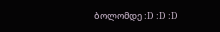ბოლომდე :D :D :D